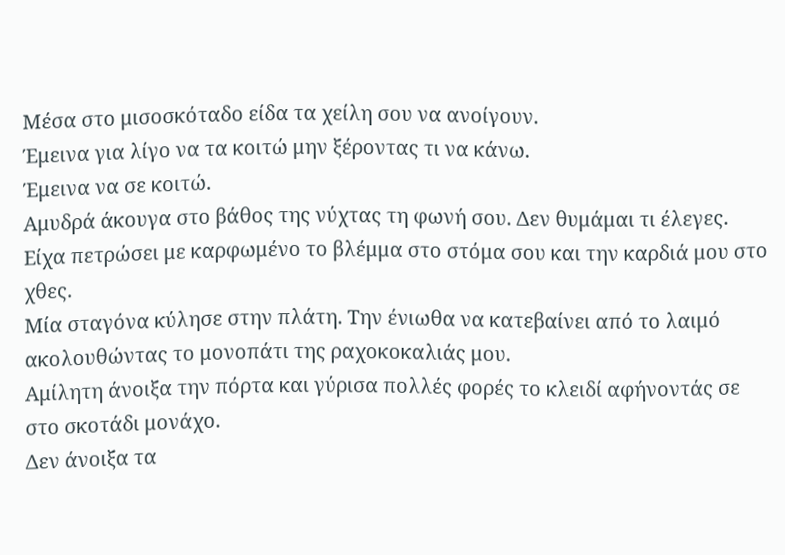Μέσα στο μισοσκόταδο είδα τα χείλη σου να ανοίγουν.
Έμεινα για λίγο να τα κοιτώ μην ξέροντας τι να κάνω.
Έμεινα να σε κοιτώ.
Αμυδρά άκουγα στο βάθος της νύχτας τη φωνή σου. Δεν θυμάμαι τι έλεγες. Είχα πετρώσει με καρφωμένο το βλέμμα στο στόμα σου και την καρδιά μου στο χθες.
Μία σταγόνα κύλησε στην πλάτη. Την ένιωθα να κατεβαίνει από το λαιμό ακολουθώντας το μονοπάτι της ραχοκοκαλιάς μου.
Αμίλητη άνοιξα την πόρτα και γύρισα πολλές φορές το κλειδί αφήνοντάς σε στο σκοτάδι μονάχο.
Δεν άνοιξα τα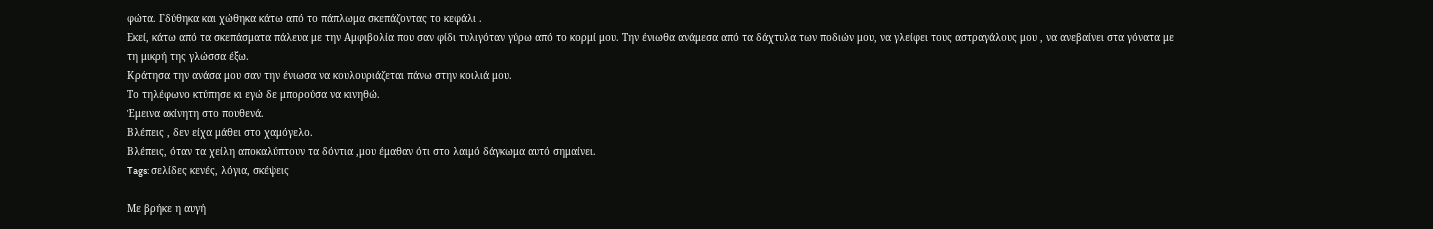φώτα. Γδύθηκα και χώθηκα κάτω από το πάπλωμα σκεπάζοντας το κεφάλι .
Εκεί, κάτω από τα σκεπάσματα πάλευα με την Αμφιβολία που σαν φίδι τυλιγόταν γύρω από το κορμί μου. Την ένιωθα ανάμεσα από τα δάχτυλα των ποδιών μου, να γλείφει τους αστραγάλους μου , να ανεβαίνει στα γόνατα με τη μικρή της γλώσσα έξω.
Κράτησα την ανάσα μου σαν την ένιωσα να κουλουριάζεται πάνω στην κοιλιά μου.
Το τηλέφωνο κτύπησε κι εγώ δε μπορούσα να κινηθώ.
Έμεινα ακίνητη στο πουθενά.
Βλέπεις , δεν είχα μάθει στο χαμόγελο.
Bλέπεις, όταν τα χείλη αποκαλύπτουν τα δόντια ,μου έμαθαν ότι στο λαιμό δάγκωμα αυτό σημαίνει.
Tags: σελίδες κενές, λόγια, σκέψεις

Mε βρήκε η αυγή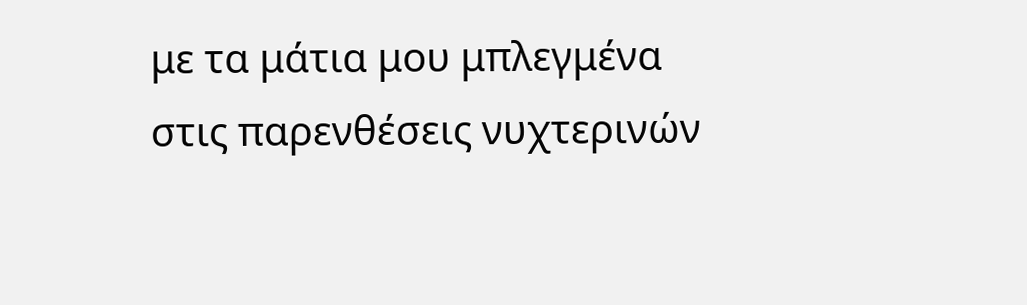με τα μάτια μου μπλεγμένα
στις παρενθέσεις νυχτερινών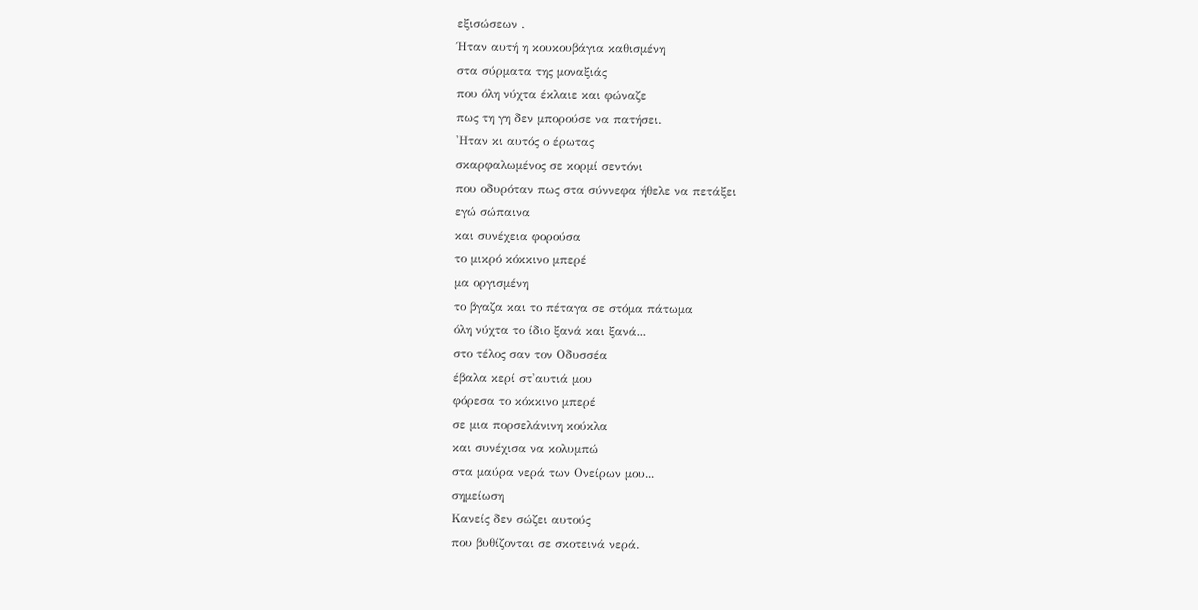εξισώσεων .
Ήταν αυτή η κουκουβάγια καθισμένη
στα σύρματα της μοναξιάς
που όλη νύχτα έκλαιε και φώναζε
πως τη γη δεν μπορούσε να πατήσει.
'Ηταν κι αυτός ο έρωτας
σκαρφαλωμένος σε κορμί σεντόνι
που οδυρόταν πως στα σύννεφα ήθελε να πετάξει
εγώ σώπαινα
και συνέχεια φορούσα
το μικρό κόκκινο μπερέ
μα οργισμένη
το βγαζα και το πέταγα σε στόμα πάτωμα
όλη νύχτα το ίδιο ξανά και ξανά...
στο τέλος σαν τον Οδυσσέα
έβαλα κερί στ'αυτιά μου
φόρεσα το κόκκινο μπερέ
σε μια πορσελάνινη κούκλα
και συνέχισα να κολυμπώ
στα μαύρα νερά των Ονείρων μου...
σημείωση
Κανείς δεν σώζει αυτούς
που βυθίζονται σε σκοτεινά νερά.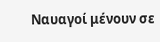Ναυαγοί μένουν σε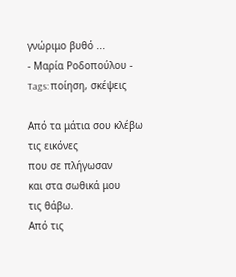γνώριμο βυθό ...
- Μαρία Ροδοπούλου -
Tags: ποίηση, σκέψεις

Από τα μάτια σου κλέβω
τις εικόνες
που σε πλήγωσαν
και στα σωθικά μου
τις θάβω.
Από τις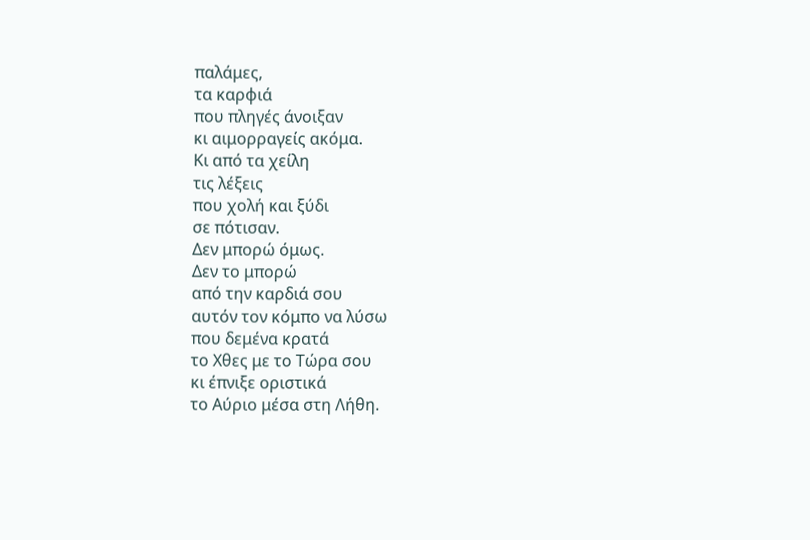παλάμες,
τα καρφιά
που πληγές άνοιξαν
κι αιμορραγείς ακόμα.
Κι από τα χείλη
τις λέξεις
που χολή και ξύδι
σε πότισαν.
Δεν μπορώ όμως.
Δεν το μπορώ
από την καρδιά σου
αυτόν τον κόμπο να λύσω
που δεμένα κρατά
το Χθες με το Τώρα σου
κι έπνιξε οριστικά
το Αύριο μέσα στη Λήθη.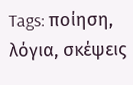Tags: ποίηση, λόγια, σκέψεις